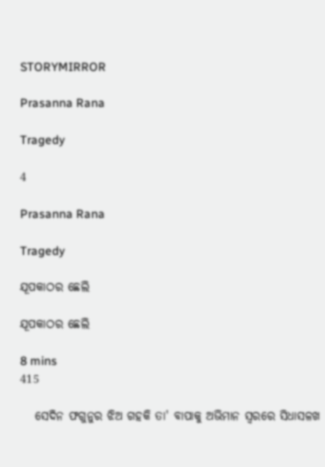STORYMIRROR

Prasanna Rana

Tragedy

4

Prasanna Rana

Tragedy

ଯୂପକାଠର ଛେଲି

ଯୂପକାଠର ଛେଲି

8 mins
415

   ସେଦିନ ଫଗୁନୁର ଝିଅ ଗହକି ତା' ବାପାକୁ ଅଭିମାନ ସ୍ୱରରେ ସିଧାସଳଖ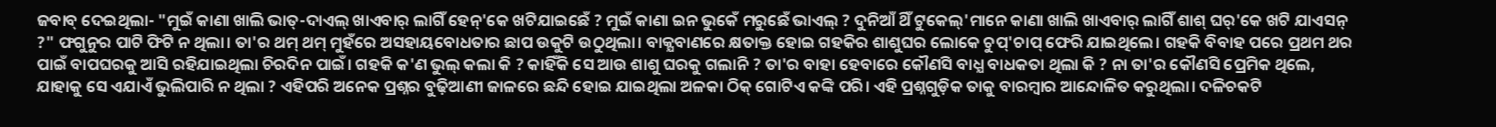ଜବାବ୍ ଦେଇଥିଲା- "ମୁଇଁ କାଣା ଖାଲି ଭାତ୍-ଦାଏଲ୍ ଖାଏବାର୍ ଲାଗିଁ ହେନ୍'କେ ଖଟିଯାଇଛେଁ ? ମୁଇଁ କାଣା ଇନ ଭୁକେଁ ମରୁଛେଁ ଭାଏଲ୍ ? ଦୁନିଆଁ ଥିଁ ଟୁକେଲ୍'ମାନେ କାଣା ଖାଲି ଖାଏବାର୍ ଲାଗିଁ ଶାଶ୍ ଘର୍'କେ ଖଟି ଯାଏସନ୍ ?" ଫଗୁନୁର ପାଟି ଫିଟି ନ ଥିଲା। ତା'ର ଥମ୍ ଥମ୍ ମୁହଁରେ ଅସହାୟବୋଧତାର ଛାପ ଉକୁଟି ଉଠୁଥିଲା। ବାକ୍ଯବାଣରେ କ୍ଷତାକ୍ତ ହୋଇ ଗହକିର ଶାଶୁଘର ଲୋକେ ଚୁପ୍'ଚାପ୍ ଫେରି ଯାଇଥିଲେ। ଗହକି ବିବାହ ପରେ ପ୍ରଥମ ଥର ପାଇଁ ବାପଘରକୁ ଆସି ରହିଯାଇଥିଲା ଚିରଦିନ ପାଇଁ। ଗହକି କ'ଣ ଭୁଲ୍ କଲା କି ? କାହିଁକି ସେ ଆଉ ଶାଶୁ ଘରକୁ ଗଲାନି ? ତା'ର ବାହା ହେବାରେ କୌଣସି ବାଧ୍ଯ ବାଧକତା ଥିଲା କି ? ନା ତା'ର କୌଣସି ପ୍ରେମିକ ଥିଲେ, ଯାହାକୁ ସେ ଏଯାଏଁ ଭୁଲିପାରି ନ ଥିଲା ? ଏହିପରି ଅନେକ ପ୍ରଶ୍ନର ବୁଢ଼ିଆଣୀ ଜାଳରେ ଛନ୍ଦି ହୋଇ ଯାଇଥିଲା ଅଳକା ଠିକ୍ ଗୋଟିଏ କଙ୍କି ପରି। ଏହି ପ୍ରଶ୍ନଗୁଡ଼ିକ ତାକୁ ବାରମ୍ବାର ଆନ୍ଦୋଳିତ କରୁଥିଲା। ଦଳିଚକଟି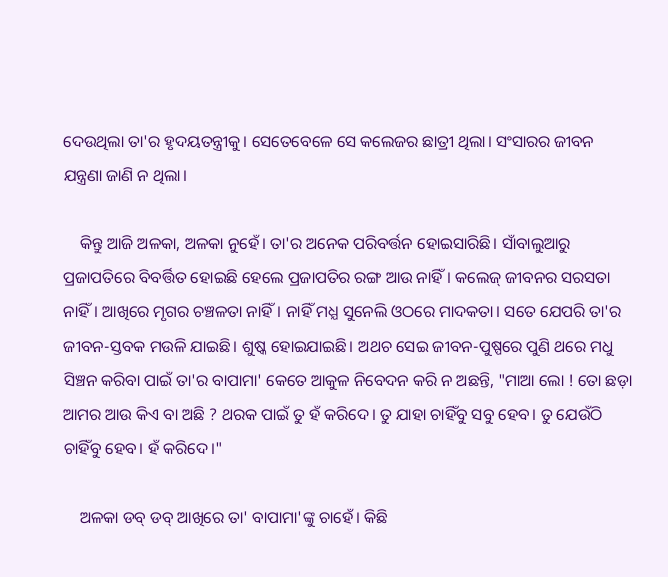ଦେଉଥିଲା ତା'ର ହୃଦୟତନ୍ତ୍ରୀକୁ। ସେତେବେଳେ ସେ କଲେଜର ଛାତ୍ରୀ ଥିଲା। ସଂସାରର ଜୀବନ ଯନ୍ତ୍ରଣା ଜାଣି ନ ଥିଲା।

    କିନ୍ତୁ ଆଜି ଅଳକା, ଅଳକା ନୁହେଁ। ତା'ର ଅନେକ ପରିବର୍ତ୍ତନ ହୋଇସାରିଛି। ସାଁବାଲୁଆରୁ ପ୍ରଜାପତିରେ ବିବର୍ତ୍ତିତ ହୋଇଛି ହେଲେ ପ୍ରଜାପତିର ରଙ୍ଗ ଆଉ ନାହିଁ। କଲେଜ୍ ଜୀବନର ସରସତା ନାହିଁ। ଆଖିରେ ମୃଗର ଚଞ୍ଚଳତା ନାହିଁ। ନାହିଁ ମଧ୍ଯ ସୁନେଲି ଓଠରେ ମାଦକତା। ସତେ ଯେପରି ତା'ର ଜୀବନ-ସ୍ତବକ ମଉଳି ଯାଇଛି। ଶୁଷ୍କ ହୋଇଯାଇଛି। ଅଥଚ ସେଇ ଜୀବନ-ପୁଷ୍ପରେ ପୁଣି ଥରେ ମଧୁ ସିଞ୍ଚନ କରିବା ପାଇଁ ତା'ର ବାପାମା' କେତେ ଆକୁଳ ନିବେଦନ କରି ନ ଅଛନ୍ତି, "ମାଆ ଲୋ ! ତୋ ଛଡ଼ା ଆମର ଆଉ କିଏ ବା ଅଛି ? ଥରକ ପାଇଁ ତୁ ହଁ କରିଦେ। ତୁ ଯାହା ଚାହିଁବୁ ସବୁ ହେବ। ତୁ ଯେଉଁଠି ଚାହିଁବୁ ହେବ। ହଁ କରିଦେ।"

    ଅଳକା ଡବ୍ ଡବ୍ ଆଖିରେ ତା' ବାପାମା'ଙ୍କୁ ଚାହେଁ। କିଛି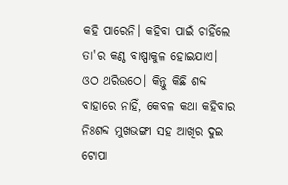କହି ପାରେନି। କହିବା ପାଇଁ ଚାହିଁଲେ ତା'ର କଣ୍ଠ ବାଷ୍ପାକୁଳ ହୋଇଯାଏ। ଓଠ ଥରିଉଠେ। କିନ୍ତୁ କିଛି ଶବ୍ଦ ବାହାରେ ନାହିଁ, କେବଳ କଥା କହିବାର ନିଃଶବ୍ଦ ମୁଖଭଙ୍ଗୀ ସହ ଆଖିର ଦୁଇ ଟୋପା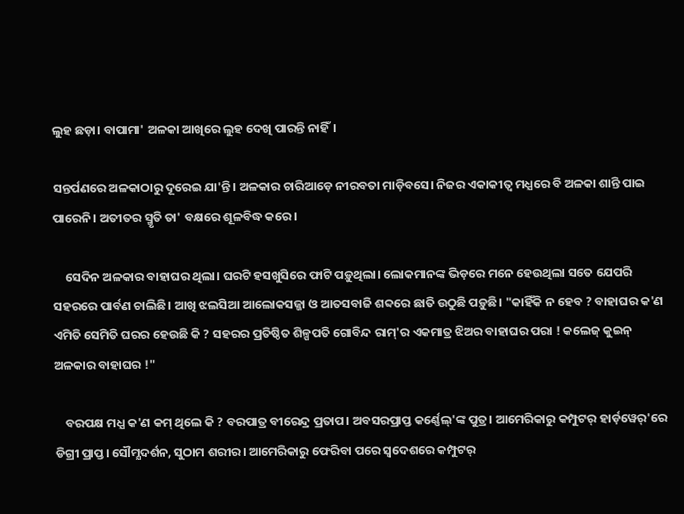ଲୁହ ଛଡ଼ା। ବାପାମା' ଅଳକା ଆଖିରେ ଲୁହ ଦେଖି ପାରନ୍ତି ନାହିଁ।

ସନ୍ତର୍ପଣରେ ଅଳକାଠାରୁ ଦୂରେଇ ଯା'ନ୍ତି। ଅଳକାର ଚାରିଆଡ଼େ ନୀରବତା ମାଡ଼ିବସେ। ନିଜର ଏକାକୀତ୍ୱ ମଧ୍ଯରେ ବି ଅଳକା ଶାନ୍ତି ପାଇ ପାରେନି। ଅତୀତର ସ୍ମୃତି ତା' ବକ୍ଷରେ ଶୂଳବିଦ୍ଧ କରେ।

    ସେଦିନ ଅଳକାର ବାହାଘର ଥିଲା। ଘରଟି ହସଖୁସିରେ ଫାଟି ପଡ଼ୁଥିଲା। ଲୋକମାନଙ୍କ ଭିଡ଼ରେ ମନେ ହେଉଥିଲା ସତେ ଯେପରି ସହରରେ ପାର୍ବଣ ଚାଲିଛି। ଆଖି ଝଲସିଆ ଆଲୋକସଜ୍ଜା ଓ ଆତସବାଜି ଶବ୍ଦରେ ଛାତି ଉଠୁଛି ପଡ଼ୁଛି। "କାହିଁକି ନ ହେବ ? ବାହାଘର କ'ଣ ଏମିତି ସେମିତି ଘରର ହେଉଛି କି ? ସହରର ପ୍ରତିଷ୍ଠିତ ଶିଳ୍ପପତି ଗୋବିନ୍ଦ ରାମ୍'ର ଏକମାତ୍ର ଝିଅର ବାହାଘର ପରା ! କଲେଜ୍ କୁଇନ୍ ଅଳକାର ବାହାଘର !"

    ବରପକ୍ଷ ମଧ୍ଯ କ'ଣ କମ୍ ଥିଲେ କି ? ବରପାତ୍ର ବୀରେନ୍ଦ୍ର ପ୍ରତାପ। ଅବସରପ୍ରାପ୍ତ କର୍ଣ୍ଣେଲ୍'ଙ୍କ ପୁତ୍ର। ଆମେରିକାରୁ କମ୍ପୁଟର୍ ହାର୍ଡ଼ୱେର୍'ରେ ଡିଗ୍ରୀ ପ୍ରାପ୍ତ। ସୌମ୍ଯଦର୍ଶନ, ସୁଠାମ ଶରୀର। ଆମେରିକାରୁ ଫେରିବା ପରେ ସ୍ୱଦେଶରେ କମ୍ପୁଟର୍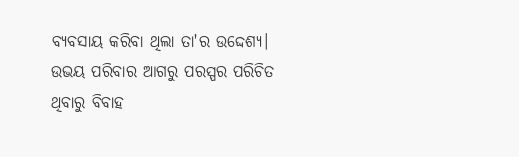ବ୍ଯବସାୟ କରିବା ଥିଲା ତା'ର ଉଦ୍ଦେଶ୍ଯ। ଉଭୟ ପରିବାର ଆଗରୁ ପରସ୍ପର ପରିଚିତ ଥିବାରୁ ବିବାହ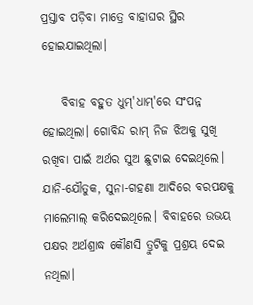ପ୍ରସ୍ତାବ ପଡ଼ିବା ମାତ୍ରେ ବାହାଘର ସ୍ଥିର ହୋଇଯାଇଥିଲା।

    ବିବାହ ବହୁତ ଧୁମ୍'ଧାମ୍'ରେ ସଂପନ୍ନ ହୋଇଥିଲା। ଗୋବିନ୍ଦ ରାମ୍ ନିଜ ଝିଅକୁ ସୁଖି ରଖିବା ପାଇଁ ଅର୍ଥର ସୁଅ ଛୁଟାଇ ଦେଇଥିଲେ। ଯାନି-ଯୌତୁକ, ସୁନା-ଗହଣା ଆଦିରେ ବରପକ୍ଷକୁ ମାଲେମାଲ୍ କରିଦେଇଥିଲେ। ବିବାହରେ ଉଭୟ ପକ୍ଷର ଅର୍ଥଶ୍ରାଦ୍ଧ କୌଣସି ତ୍ରୁଟିକୁ ପ୍ରଶ୍ରୟ ଦେଇ ନଥିଲା।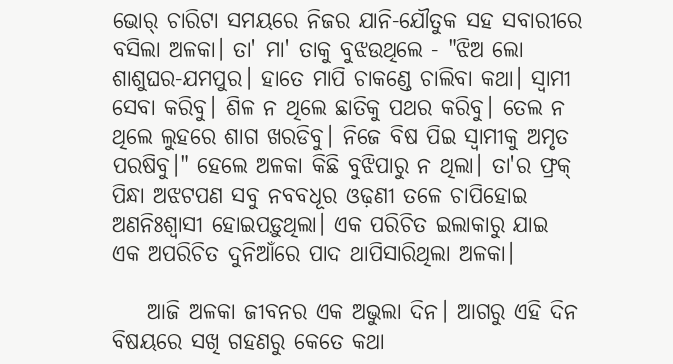ଭୋର୍ ଚାରିଟା ସମୟରେ ନିଜର ଯାନି-ଯୌତୁକ ସହ ସବାରୀରେ ବସିଲା ଅଳକା। ତା' ମା' ତାକୁ ବୁଝଉଥିଲେ - "ଝିଅ ଲୋ ଶାଶୁଘର-ଯମପୁର। ହାତେ ମାପି ଚାକଣ୍ଡେ ଚାଲିବା କଥା। ସ୍ୱାମୀ ସେବା କରିବୁ। ଶିଳ ନ ଥିଲେ ଛାତିକୁ ପଥର କରିବୁ। ତେଲ ନ ଥିଲେ ଲୁହରେ ଶାଗ ଖରଡିବୁ। ନିଜେ ବିଷ ପିଇ ସ୍ୱାମୀକୁ ଅମୃତ ପରଷିବୁ।" ହେଲେ ଅଳକା କିଛି ବୁଝିପାରୁ ନ ଥିଲା। ତା'ର ଫ୍ରକ୍ ପିନ୍ଧା ଅଝଟପଣ ସବୁ ନବବଧୂର ଓଢ଼ଣୀ ତଳେ ଚାପିହୋଇ ଅଣନିଃଶ୍ୱାସୀ ହୋଇପଡ଼ୁଥିଲା। ଏକ ପରିଚିତ ଇଲାକାରୁ ଯାଇ ଏକ ଅପରିଚିତ ଦୁନିଆଁରେ ପାଦ ଥାପିସାରିଥିଲା ଅଳକା।

    ଆଜି ଅଳକା ଜୀବନର ଏକ ଅଭୁଲା ଦିନ। ଆଗରୁ ଏହି ଦିନ ବିଷୟରେ ସଖି ଗହଣରୁ କେତେ କଥା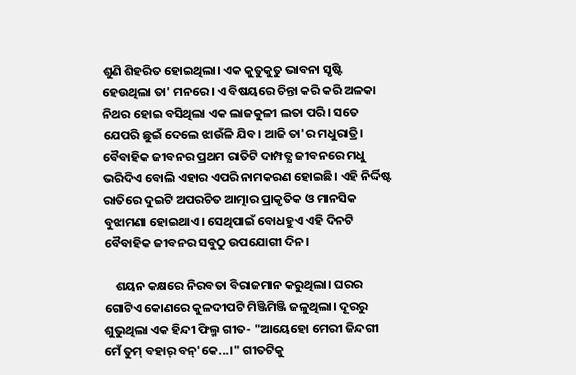ଶୁଣି ଶିହରିତ ହୋଇଥିଲା। ଏକ କୁତୁକୁତୁ ଭାବନା ସୃଷ୍ଟି ହେଉଥିଲା ତା' ମନରେ। ଏ ବିଷୟରେ ଚିନ୍ତା କରି କରି ଅଳକା ନିଥର ହୋଇ ବସିଥିଲା ଏକ ଲାଜକୁଳୀ ଲତା ପରି। ସତେ ଯେପରି ଛୁଇଁ ଦେଲେ ଝାଉଁଳି ଯିବ। ଆଜି ତା'ର ମଧୁରାତ୍ରି। ବୈବାହିକ ଜୀବନର ପ୍ରଥମ ରାତିଟି ଦାମ୍ପତ୍ଯ ଜୀବନରେ ମଧୁ ଭରିଦିଏ ବୋଲି ଏହାର ଏପରି ନାମକରଣ ହୋଇଛି। ଏହି ନିର୍ଦ୍ଦିଷ୍ଟ ରାତିରେ ଦୁଇଟି ଅପରଚିତ ଆତ୍ମାର ପ୍ରାକୃତିକ ଓ ମାନସିକ ବୁଝାମଣା ହୋଇଥାଏ। ସେଥିପାଇଁ ବୋଧହୁଏ ଏହି ଦିନଟି ବୈବାହିକ ଜୀବନର ସବୁଠୁ ଉପଯୋଗୀ ଦିନ।

    ଶୟନ କକ୍ଷରେ ନିରବତା ବିରାଜମାନ କରୁଥିଲା। ଘରର ଗୋଟିଏ କୋଣରେ କୁଳଦୀପଟି ମିଞ୍ଜିମିଞ୍ଜି ଜଳୁଥିଲା। ଦୂରରୁ ଶୁଭୁଥିଲା ଏକ ହିନ୍ଦୀ ଫିଲ୍ମ ଗୀତ- "ଆୟେହୋ ମେରୀ ଜିନ୍ଦଗୀ ମେଁ ତୁମ୍ ବହାର୍ ବନ୍'କେ...।" ଗୀତଟିକୁ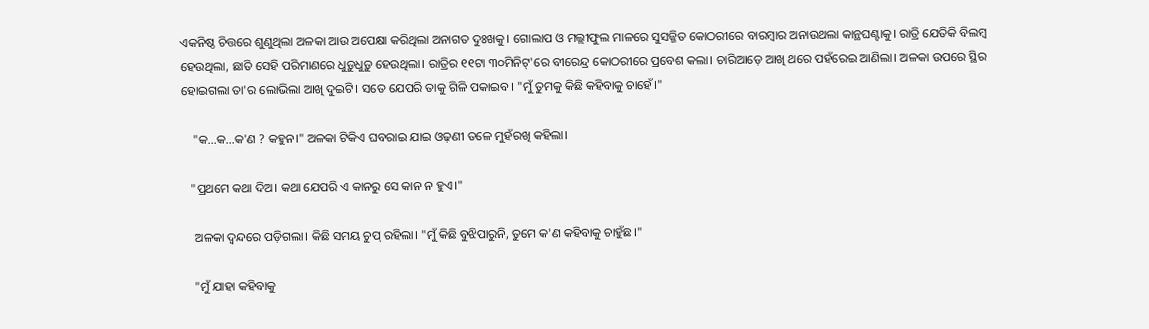ଏକନିଷ୍ଠ ଚିତ୍ତରେ ଶୁଣୁଥିଲା ଅଳକା ଆଉ ଅପେକ୍ଷା କରିଥିଲା ଅନାଗତ ଦୁଃଖକୁ। ଗୋଲାପ ଓ ମଲ୍ଲୀଫୁଲ ମାଳରେ ସୁସଜ୍ଜିତ କୋଠରୀରେ ବାରମ୍ବାର ଅନାଉଥଲା କାନ୍ଥଘଣ୍ଟାକୁ। ରାତ୍ରି ଯେତିକି ବିଲମ୍ବ ହେଉଥିଲା, ଛାତି ସେହି ପରିମାଣରେ ଧୁଡ଼ୁଧୁଡ଼ୁ ହେଉଥିଲା। ରାତ୍ରିର ୧୧ଟା ୩୦ମିନିଟ୍'ରେ ବୀରେନ୍ଦ୍ର କୋଠରୀରେ ପ୍ରବେଶ କଲା। ଚାରିଆଡ଼େ ଆଖି ଥରେ ପହଁରେଇ ଆଣିଲା। ଅଳକା ଉପରେ ସ୍ଥିର ହୋଇଗଲା ତା'ର ଲୋଭିଲା ଆଖି ଦୁଇଟି। ସତେ ଯେପରି ତାକୁ ଗିଳି ପକାଇବ। "ମୁଁ ତୁମକୁ କିଛି କହିବାକୁ ଚାହେଁ।"

    "କ...କ...କ'ଣ ? କହୁନ।" ଅଳକା ଟିକିଏ ଘବରାଇ ଯାଇ ଓଢ଼ଣୀ ତଳେ ମୁହଁରଖି କହିଲା।

   "ପ୍ରଥମେ କଥା ଦିଅ। କଥା ଯେପରି ଏ କାନରୁ ସେ କାନ ନ ହୁଏ।"

    ଅଳକା ଦ୍ୱନ୍ଦରେ ପଡ଼ିଗଲା। କିଛି ସମୟ ଚୁପ୍ ରହିଲା। "ମୁଁ କିଛି ବୁଝିପାରୁନି, ତୁମେ କ'ଣ କହିବାକୁ ଚାହୁଁଛ।"

    "ମୁଁ ଯାହା କହିବାକୁ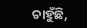ଚାହୁଁଛି,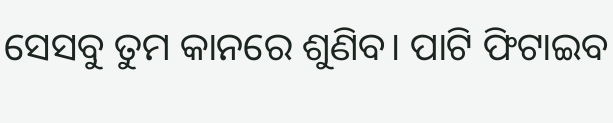ସେସବୁ ତୁମ କାନରେ ଶୁଣିବ। ପାଟି ଫିଟାଇବ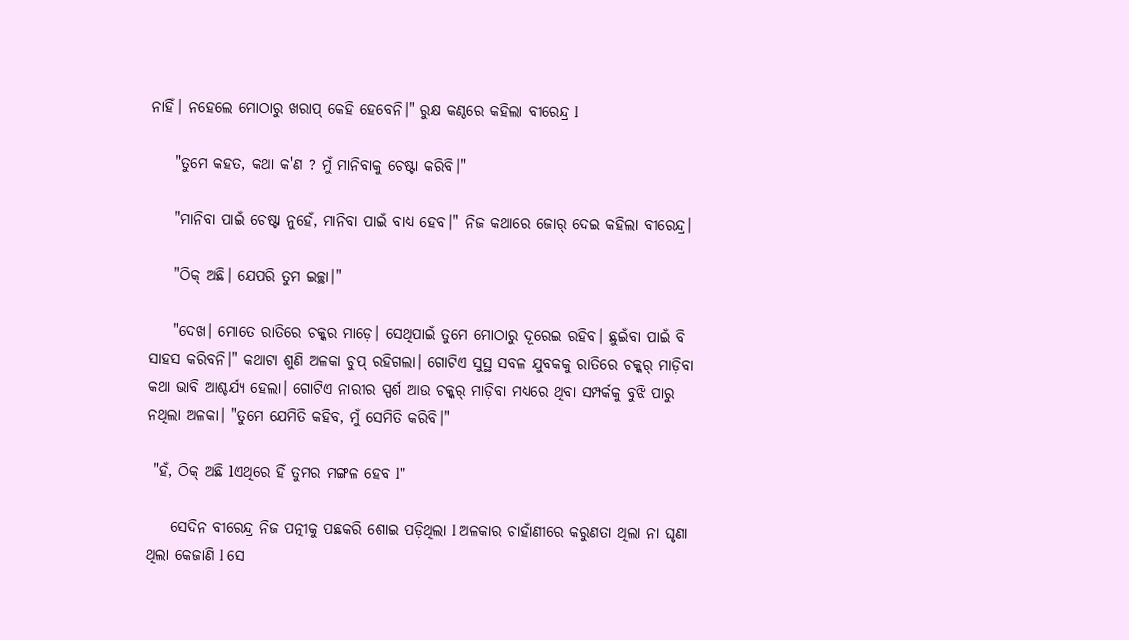ନାହିଁ। ନହେଲେ ମୋଠାରୁ ଖରାପ୍ କେହି ହେବେନି।" ରୁକ୍ଷ କଣ୍ଠରେ କହିଲା ବୀରେନ୍ଦ୍ର l

    "ତୁମେ କହତ, କଥା କ'ଣ ? ମୁଁ ମାନିବାକୁ ଚେଷ୍ଟା କରିବି।"

    "ମାନିବା ପାଇଁ ଚେଷ୍ଟା ନୁହେଁ, ମାନିବା ପାଇଁ ବାଧ୍ଯ ହେବ।" ନିଜ କଥାରେ ଜୋର୍ ଦେଇ କହିଲା ବୀରେନ୍ଦ୍ର।

    "ଠିକ୍ ଅଛି। ଯେପରି ତୁମ ଇଚ୍ଛା।"

    "ଦେଖ। ମୋତେ ରାତିରେ ଚକ୍କର ମାଡ଼େ। ସେଥିପାଇଁ ତୁମେ ମୋଠାରୁ ଦୂରେଇ ରହିବ। ଛୁଇଁବା ପାଇଁ ବି ସାହସ କରିବନି।" କଥାଟା ଶୁଣି ଅଳକା ଚୁପ୍ ରହିଗଲା। ଗୋଟିଏ ସୁସ୍ଥ ସବଳ ଯୁବକକୁ ରାତିରେ ଚକ୍କର୍ ମାଡ଼ିବା କଥା ଭାବି ଆଶ୍ଚର୍ଯ୍ଯ ହେଲା। ଗୋଟିଏ ନାରୀର ସ୍ପର୍ଶ ଆଉ ଚକ୍କର୍ ମାଡ଼ିବା ମଧ୍ଯରେ ଥିବା ସମ୍ପର୍କକୁ ବୁଝି ପାରୁ ନଥିଲା ଅଳକା। "ତୁମେ ଯେମିତି କହିବ, ମୁଁ ସେମିତି କରିବି।"

 "ହଁ, ଠିକ୍ ଅଛି lଏଥିରେ ହିଁ ତୁମର ମଙ୍ଗଳ ହେବ l"

    ସେଦିନ ବୀରେନ୍ଦ୍ର ନିଜ ପତ୍ନୀକୁ ପଛକରି ଶୋଇ ପଡ଼ିଥିଲା l ଅଳକାର ଚାହାଁଣୀରେ କରୁଣତା ଥିଲା ନା ଘୃଣା ଥିଲା କେଜାଣି l ସେ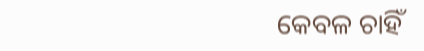କେବଳ ଚାହିଁ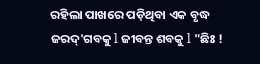ରହିଲା ପାଖରେ ପଡ଼ିଥିବା ଏକ ବୃଦ୍ଧ ଜରଦ୍'ଗବକୁ l ଜୀବନ୍ତ ଶବକୁ l "ଛିଃ !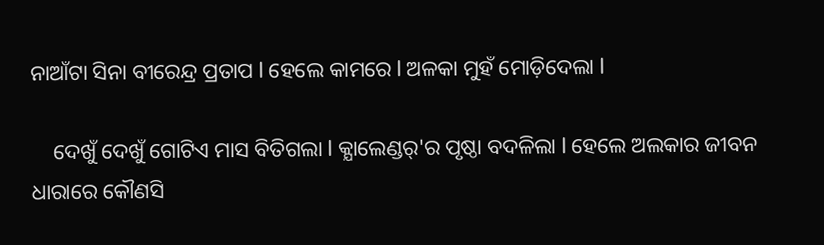ନାଆଁଟା ସିନା ବୀରେନ୍ଦ୍ର ପ୍ରତାପ l ହେଲେ କାମରେ l ଅଳକା ମୁହଁ ମୋଡ଼ିଦେଲା l

    ଦେଖୁଁ ଦେଖୁଁ ଗୋଟିଏ ମାସ ବିତିଗଲା l କ୍ଯାଲେଣ୍ଡର୍'ର ପୃଷ୍ଠା ବଦଳିଲା l ହେଲେ ଅଲକାର ଜୀବନ ଧାରାରେ କୌଣସି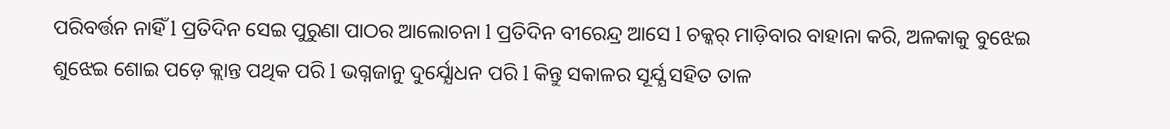ପରିବର୍ତ୍ତନ ନାହିଁ l ପ୍ରତିଦିନ ସେଇ ପୁରୁଣା ପାଠର ଆଲୋଚନା l ପ୍ରତିଦିନ ବୀରେନ୍ଦ୍ର ଆସେ l ଚକ୍କର୍ ମାଡ଼ିବାର ବାହାନା କରି, ଅଳକାକୁ ବୁଝେଇ ଶୁଝେଇ ଶୋଇ ପଡ଼େ କ୍ଲାନ୍ତ ପଥିକ ପରି l ଭଗ୍ନଜାନୁ ଦୁର୍ଯ୍ଯୋଧନ ପରି l କିନ୍ତୁ ସକାଳର ସୂର୍ଯ୍ଯ ସହିତ ତାଳ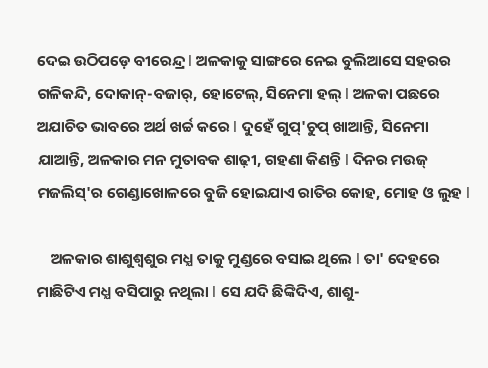ଦେଇ ଉଠିପଡ଼େ ବୀରେନ୍ଦ୍ର l ଅଳକାକୁ ସାଙ୍ଗରେ ନେଇ ବୁଲିଆସେ ସହରର ଗଳିକନ୍ଦି, ଦୋକାନ୍-ବଜାର୍, ହୋଟେଲ୍, ସିନେମା ହଲ୍ l ଅଳକା ପଛରେ ଅଯାଚିତ ଭାବରେ ଅର୍ଥ ଖର୍ଚ୍ଚ କରେ l ଦୁହେଁ ଗୁପ୍'ଚୁପ୍ ଖାଆନ୍ତି, ସିନେମା ଯାଆନ୍ତି, ଅଳକାର ମନ ମୁତାବକ ଶାଢ଼ୀ, ଗହଣା କିଣନ୍ତି l ଦିନର ମଉଜ୍ ମଜଲିସ୍'ର ଗେଣ୍ଡାଖୋଳରେ ବୁଜି ହୋଇଯାଏ ରାତିର କୋହ, ମୋହ ଓ ଲୁହ l

    ଅଳକାର ଶାଶୁଶ୍ୱଶୁର ମଧ୍ଯ ତାକୁ ମୁଣ୍ଡରେ ବସାଇ ଥିଲେ l ତା' ଦେହରେ ମାଛିଟିଏ ମଧ୍ଯ ବସିପାରୁ ନଥିଲା l ସେ ଯଦି ଛିଙ୍କିଦିଏ, ଶାଶୁ-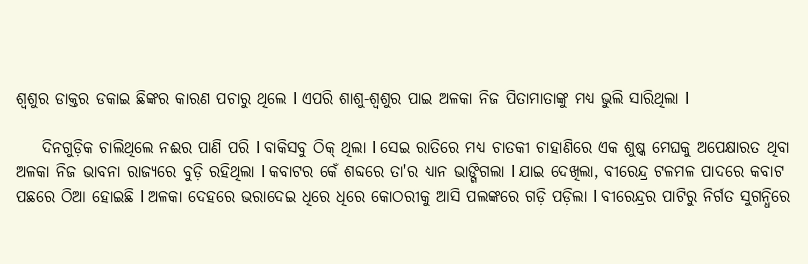ଶ୍ୱଶୁର ଡାକ୍ତର ଡକାଇ ଛିଙ୍କର କାରଣ ପଚାରୁ ଥିଲେ l ଏପରି ଶାଶୁ-ଶ୍ୱଶୁର ପାଇ ଅଳକା ନିଜ ପିତାମାତାଙ୍କୁ ମଧ୍ଯ ଭୁଲି ସାରିଥିଲା l

    ଦିନଗୁଡ଼ିକ ଚାଲିଥିଲେ ନଈର ପାଣି ପରି l ବାକିସବୁ ଠିକ୍ ଥିଲା l ସେଇ ରାତିରେ ମଧ୍ଯ ଚାତକୀ ଚାହାଣିରେ ଏକ ଶୁଷ୍କ ମେଘକୁ ଅପେକ୍ଷାରତ ଥିବା ଅଳକା ନିଜ ଭାବନା ରାଜ୍ଯରେ ବୁଡ଼ି ରହିଥିଲା l କବାଟର କେଁ ଶବ୍ଦରେ ତା'ର ଧ୍ଯାନ ଭାଙ୍ଗିଗଲା l ଯାଇ ଦେଖିଲା, ବୀରେନ୍ଦ୍ର ଟଳମଳ ପାଦରେ କବାଟ ପଛରେ ଠିଆ ହୋଇଛି l ଅଳକା ଦେହରେ ଭରାଦେଇ ଧିରେ ଧିରେ କୋଠରୀକୁ ଆସି ପଲଙ୍କରେ ଗଡ଼ି ପଡ଼ିଲା l ବୀରେନ୍ଦ୍ରର ପାଟିରୁ ନିର୍ଗତ ସୁଗନ୍ଧିରେ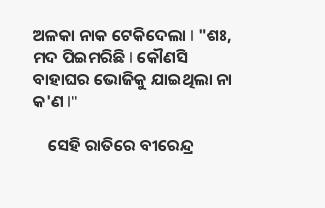ଅଳକା ନାକ ଟେକିଦେଲା l "ଶଃ, ମଦ ପିଇମରିଛି l କୌଣସି ବାହାଘର ଭୋଜିକୁ ଯାଇଥିଲା ନା କ'ଣ l"

    ସେହି ରାତିରେ ବୀରେନ୍ଦ୍ର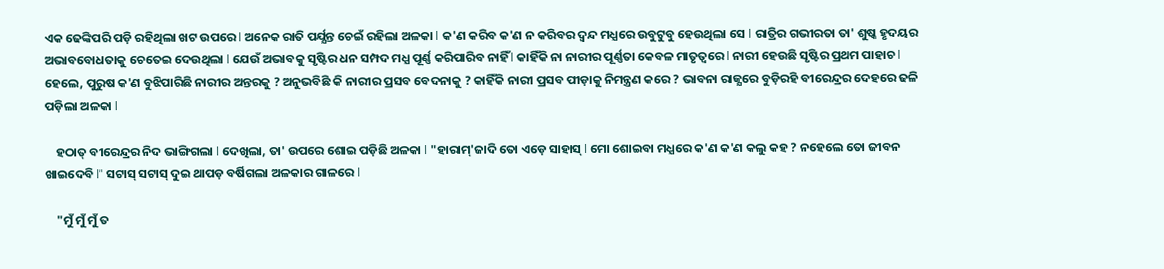ଏକ ଢେଙ୍କିପରି ପଡ଼ି ରହିଥିଲା ଖଟ ଉପରେ l ଅନେକ ରାତି ପର୍ଯ୍ଯନ୍ତ ଚେଇଁ ରହିଲା ଅଳକା l କ'ଣ କରିବ କ'ଣ ନ କରିବର ଦ୍ୱନ୍ଦ ମଧ୍ଯରେ ଉବୁଟୁବୁ ହେଉଥିଲା ସେ l ରାତ୍ରିର ଗଭୀରତା ତା' ଶୁଷ୍କ ହୃଦୟର ଅଭାବବୋଧତାକୁ ଚେତେଇ ଦେଉଥିଲା l ଯେଉଁ ଅଭାବକୁ ସୃଷ୍ଟିର ଧନ ସମ୍ପଦ ମଧ୍ଯ ପୂର୍ଣ୍ଣ କରିପାରିବ ନାହିଁ l କାହିଁକି ନା ନାରୀର ପୂର୍ଣ୍ଣତା କେବଳ ମାତୃତ୍ୱରେ l ନାରୀ ହେଉଛି ସୃଷ୍ଟିର ପ୍ରଥମ ପାହାଚ l ହେଲେ, ପୁରୁଷ କ'ଣ ବୁଝିପାରିଛି ନାରୀର ଅନ୍ତରକୁ ? ଅନୁଭବିଛି କି ନାରୀର ପ୍ରସବ ବେଦନାକୁ ? କାହିଁକି ନାରୀ ପ୍ରସବ ପୀଡ଼ାକୁ ନିମନ୍ତ୍ରଣ କରେ ? ଭାବନା ରାଜ୍ଯରେ ବୁଡ଼ିରହି ବୀରେନ୍ଦ୍ରର ଦେହରେ ଢଳି ପଡ଼ିଲା ଅଳକା l

    ହଠାତ୍ ବୀରେନ୍ଦ୍ରର ନିଦ ଭାଙ୍ଗିଗଲା l ଦେଖିଲା, ତା' ଉପରେ ଶୋଇ ପଡ଼ିଛି ଅଳକା l "ହାରାମ୍'ଜାଦି ତୋ ଏଡ଼େ ସାହାସ୍ l ମୋ ଶୋଇବା ମଧ୍ଯରେ କ'ଣ କ'ଣ କଲୁ କହ ? ନହେଲେ ତୋ ଜୀବନ ଖାଇଦେବି l" ସଟାସ୍ ସଟାସ୍ ଦୁଇ ଥାପଡ଼ ବର୍ଷିଗଲା ଅଳକାର ଗାଳରେ l

    "ମୁଁ ମୁଁ ମୁଁ ତ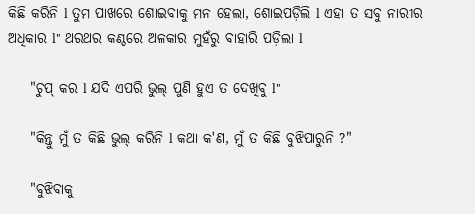କିଛି କରିନି l ତୁମ ପାଖରେ ଶୋଇବାକୁ ମନ ହେଲା, ଶୋଇପଡ଼ିଲି l ଏହା ତ ସବୁ ନାରୀର ଅଧିକାର l" ଥରଥର କଣ୍ଠରେ ଅଳକାର ମୁହଁରୁ ବାହାରି ପଡ଼ିଲା l

    "ଚୁପ୍ କର l ଯଦି ଏପରି ଭୁଲ୍ ପୁଣି ହୁଏ ତ ଦେଖିବୁ l"

    "କିନ୍ତୁ ମୁଁ ତ କିଛି ଭୁଲ୍ କରିନି l କଥା କ'ଣ, ମୁଁ ତ କିଛି ବୁଝିପାରୁନି ?"

    "ବୁଝିବାକୁ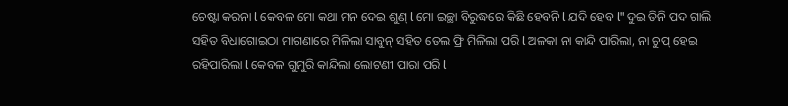ଚେଷ୍ଟା କରନା l କେବଳ ମୋ କଥା ମନ ଦେଇ ଶୁଣ୍ l ମୋ ଇଚ୍ଛା ବିରୁଦ୍ଧରେ କିଛି ହେବନି l ଯଦି ହେବ l" ଦୁଇ ତିନି ପଦ ଗାଲି ସହିତ ବିଧାଗୋଇଠା ମାଗଣାରେ ମିଳିଲା ସାବୁନ୍ ସହିତ ତେଲ ଫ୍ରି ମିଳିଲା ପରି l ଅଳକା ନା କାନ୍ଦି ପାରିଲା, ନା ଚୁପ୍ ହେଇ ରହିପାରିଲା l କେବଳ ଗୁମୁରି କାନ୍ଦିଲା ଲୋଟଣୀ ପାରା ପରି l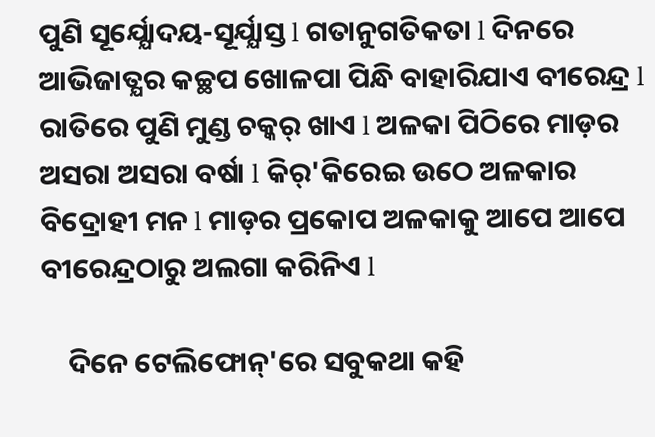ପୁଣି ସୂର୍ଯ୍ଯୋଦୟ-ସୂର୍ଯ୍ଯାସ୍ତ l ଗତାନୁଗତିକତା l ଦିନରେ ଆଭିଜାତ୍ଯର କଚ୍ଛପ ଖୋଳପା ପିନ୍ଧି ବାହାରିଯାଏ ବୀରେନ୍ଦ୍ର l ରାତିରେ ପୁଣି ମୁଣ୍ଡ ଚକ୍କର୍ ଖାଏ l ଅଳକା ପିଠିରେ ମାଡ଼ର ଅସରା ଅସରା ବର୍ଷା l କିର୍'କିରେଇ ଉଠେ ଅଳକାର ବିଦ୍ରୋହୀ ମନ l ମାଡ଼ର ପ୍ରକୋପ ଅଳକାକୁ ଆପେ ଆପେ ବୀରେନ୍ଦ୍ରଠାରୁ ଅଲଗା କରିନିଏ l

    ଦିନେ ଟେଲିଫୋନ୍'ରେ ସବୁକଥା କହି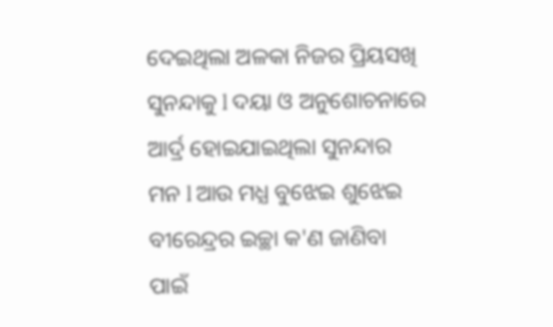ଦେଇଥିଲା ଅଳକା ନିଜର ପ୍ରିୟସଖି ସୁନନ୍ଦାକୁ l ଦୟା ଓ ଅନୁଶୋଚନାରେ ଆର୍ଦ୍ର ହୋଇଯାଇଥିଲା ସୁନନ୍ଦାର ମନ l ଆଉ ମଧ୍ଯ ବୁଝେଇ ଶୁଝେଇ ବୀରେନ୍ଦ୍ରର ଇଚ୍ଛା କ'ଣ ଜାଣିବା ପାଇଁ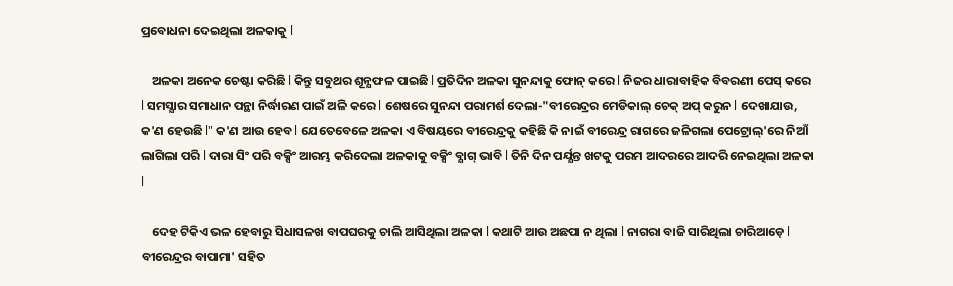ପ୍ରବୋଧନା ଦେଇଥିଲା ଅଳକାକୁ l

    ଅଳକା ଅନେକ ଚେଷ୍ଟା କରିଛି l କିନ୍ତୁ ସବୁଥର ଶୂନ୍ଯଫଳ ପାଇଛି l ପ୍ରତିଦିନ ଅଳକା ସୁନନ୍ଦାକୁ ଫୋନ୍ କରେ l ନିଜର ଧାରାବାହିକ ବିବରଣୀ ପେସ୍ କରେ l ସମସ୍ଯାର ସମାଧାନ ପନ୍ଥା ନିର୍ଦ୍ଧାରଣ ପାଇଁ ଅଳି କରେ l ଶେଷରେ ସୁନନ୍ଦା ପରାମର୍ଶ ଦେଲା-"ବୀରେନ୍ଦ୍ରର ମେଡିକାଲ୍ ଚେକ୍ ଅପ୍ କରୁନ l ଦେଖାଯାଉ, କ'ଣ ହେଉଛି l" କ'ଣ ଆଉ ହେବ l ଯେତେବେଳେ ଅଳକା ଏ ବିଷୟରେ ବୀରେନ୍ଦ୍ରକୁ କହିଛି କି ନାଇଁ ବୀରେନ୍ଦ୍ର ରାଗରେ ଜଳିଗଲା ପେଟ୍ରୋଲ୍'ରେ ନିଆଁ ଲାଗିଲା ପରି l ଦାରା ସିଂ ପରି ବକ୍ସିଂ ଆରମ୍ଭ କରିଦେଲା ଅଳକାକୁ ବକ୍ସିଂ ବ୍ଯାଗ୍ ଭାବି l ତିନି ଦିନ ପର୍ଯ୍ଯନ୍ତ ଖଟକୁ ପରମ ଆଦରରେ ଆଦରି ନେଇଥିଲା ଅଳକା l

    ଦେହ ଟିକିଏ ଭଳ ହେବାରୁ ସିଧାସଳଖ ବାପଘରକୁ ଚାଲି ଆସିଥିଲା ଅଳକା l କଥାଟି ଆଉ ଅଛପା ନ ଥିଲା l ନାଗରା ବାଜି ସାରିଥିଲା ଚାରିଆଡ଼େ l ବୀରେନ୍ଦ୍ରର ବାପାମା' ସହିତ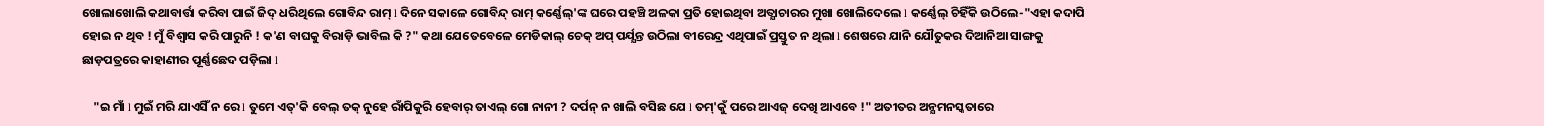ଖୋଲାଖୋଲି କଥାବାର୍ତ୍ତା କରିବା ପାଇଁ ଜିଦ୍ ଧରିଥିଲେ ଗୋବିନ୍ଦ ରାମ୍ l ଦିନେ ସକାଳେ ଗୋବିନ୍ଦ୍ ରାମ୍ କର୍ଣ୍ଣେଲ୍'ଙ୍କ ଘରେ ପହଞ୍ଚି ଅଳକା ପ୍ରତି ହୋଇଥିବା ଅତ୍ଯାଚାରର ମୁଖା ଖୋଲିଦେଲେ l କର୍ଣ୍ଣେଲ୍ ଚିହିଁକି ଉଠିଲେ-"ଏହା କଦାପି ହୋଇ ନ ଥିବ ! ମୁଁ ବିଶ୍ୱାସ କରି ପାରୁନି ! କ'ଣ ବାଘକୁ ବିରାଡ଼ି ଭାବିଲ କି ?" କଥା ଯେତେବେଳେ ମେଡିକାଲ୍ ଚେକ୍ ଅପ୍ ପର୍ଯ୍ଯନ୍ତ ଉଠିଲା ବୀରେନ୍ଦ୍ର ଏଥିପାଇଁ ପ୍ରସ୍ତୁତ ନ ଥିଲା l ଶେଷରେ ଯାନି ଯୌତୁକର ଦିଆନିଆ ସାଙ୍ଗକୁ ଛାଡ଼ପତ୍ରରେ କାହାଣୀର ପୂର୍ଣ୍ଣଛେଦ ପଡ଼ିଲା l

    "ଇ ମାଁ l ମୁଇଁ ମରି ଯାଏସିଁ ନ ରେ l ତୁମେ ଏତ୍'କି ବେଲ୍ ତକ୍ ନୁହେ ରାଁପିକୁରି ହେବାର୍ ତାଏଲ୍ ଗୋ ନାନୀ ? ଦର୍ପନ୍ ନ ଖାଲି ବସିଛ ଯେ l ତମ୍'କୁଁ ପରେ ଆଏଜ୍ ଦେଖି ଆଏବେ !" ଅତୀତର ଅନ୍ଯମନସ୍କତାରେ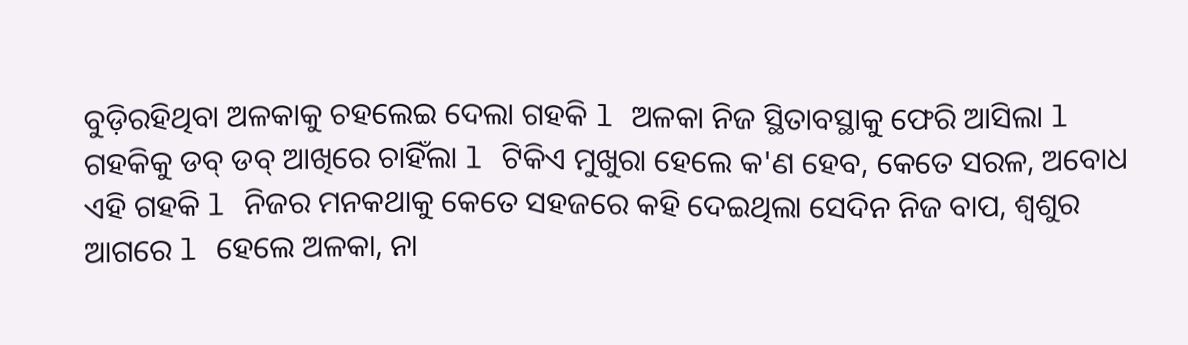ବୁଡ଼ିରହିଥିବା ଅଳକାକୁ ଚହଲେଇ ଦେଲା ଗହକି l ଅଳକା ନିଜ ସ୍ଥିତାବସ୍ଥାକୁ ଫେରି ଆସିଲା l ଗହକିକୁ ଡବ୍ ଡବ୍ ଆଖିରେ ଚାହିଁଲା l ଟିକିଏ ମୁଖୁରା ହେଲେ କ'ଣ ହେବ, କେତେ ସରଳ, ଅବୋଧ ଏହି ଗହକି l ନିଜର ମନକଥାକୁ କେତେ ସହଜରେ କହି ଦେଇଥିଲା ସେଦିନ ନିଜ ବାପ, ଶ୍ୱଶୁର ଆଗରେ l ହେଲେ ଅଳକା, ନା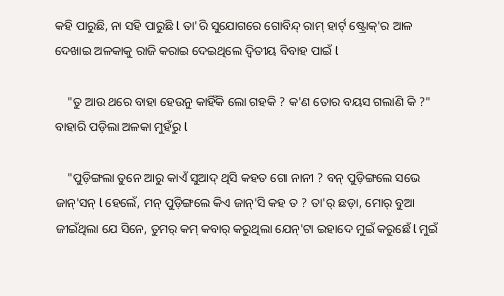କହି ପାରୁଛି, ନା ସହି ପାରୁଛି l ତା'ରି ସୁଯୋଗରେ ଗୋବିନ୍ଦ୍ ରାମ୍ ହାର୍ଟ୍ ଷ୍ଟ୍ରୋକ୍'ର ଆଳ ଦେଖାଇ ଅଳକାକୁ ରାଜି କରାଇ ଦେଇଥିଲେ ଦ୍ୱିତୀୟ ବିବାହ ପାଇଁ l

    "ତୁ ଆଉ ଥରେ ବାହା ହେଉନୁ କାହିଁକି ଲୋ ଗହକି ? କ'ଣ ତୋର ବୟସ ଗଲାଣି କି ?" ବାହାରି ପଡ଼ିଲା ଅଳକା ମୁହଁରୁ l

    "ପୁଡ଼ିଙ୍ଗଲା ତୁନେ ଆରୁ କାଏଁ ସୁଆଦ୍ ଥିସି କହତ ଗୋ ନାନୀ ? ବନ୍ ପୁଡ଼ିଙ୍ଗଲେ ସଭେ ଜାନ୍'ସନ୍ l ହେଲେଁ, ମନ୍ ପୁଡ଼ିଙ୍ଗଲେ କିଏ ଜାନ୍'ସି କହ ତ ? ତା'ର୍ ଛଡ଼ା, ମୋର୍ ବୁଆ ଜୀଇଁଥିଲା ଯେ ସିନେ, ତୁମର୍ କମ୍ କବାର୍ କରୁଥିଲା ଯେନ୍'ଟା ଇହାଦେ ମୁଇଁ କରୁଛେଁ l ମୁଇଁ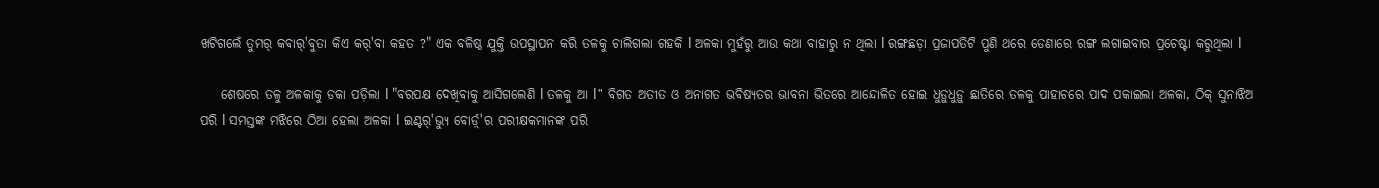ଖଟିଗଲେଁ ତୁମର୍ କବାର୍'ବୁତା କିଏ କର୍'ବା କହତ ?" ଏକ ବଳିଷ୍ଠ ଯୁକ୍ତି ଉପସ୍ଥାପନ କରି ତଳକୁ ଚାଲିଗଲା ଗହକି l ଅଳକା ମୁହଁରୁ ଆଉ କଥା ବାହାରୁ ନ ଥିଲା l ରଙ୍ଗଛଡ଼ା ପ୍ରଜାପତିଟି ପୁଣି ଥରେ ଡେଣାରେ ରଙ୍ଗ ଲଗାଇବାର ପ୍ରଚେଷ୍ଟା କରୁଥିଲା l

    ଶେଷରେ ତଳୁ ଅଳକାକୁ ଡକା ପଡ଼ିଲା l "ବରପକ୍ଷ ଦେଖିବାକୁ ଆସିଗଲେଣି l ତଳକୁ ଆ l" ବିଗତ ଅତୀତ ଓ ଅନାଗତ ଭବିଷ୍ଯତର ଭାବନା ଭିତରେ ଆନ୍ଦୋଳିତ ହୋଇ ଧୁଡ଼ୁଧୁଡ଼ୁ ଛାତିରେ ତଳକୁ ପାହାଚରେ ପାଦ ପକାଇଲା ଅଳକା, ଠିକ୍ ସୁନାଝିଅ ପରି l ସମସ୍ତଙ୍କ ମଝିରେ ଠିଆ ହେଲା ଅଳକା l ଇଣ୍ଟର୍'ଭ୍ଯୁ ବୋର୍ଡ଼୍'ର ପରୀକ୍ଷକମାନଙ୍କ ପରି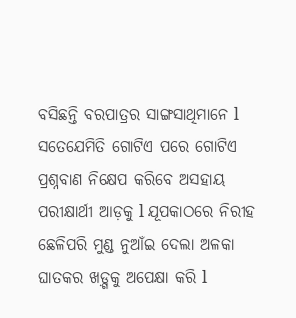ବସିଛନ୍ତି ବରପାତ୍ରର ସାଙ୍ଗସାଥିମାନେ l ସତେଯେମିତି ଗୋଟିଏ ପରେ ଗୋଟିଏ ପ୍ରଶ୍ନବାଣ ନିକ୍ଷେପ କରିବେ ଅସହାୟ ପରୀକ୍ଷାର୍ଥୀ ଆଡ଼କୁ l ଯୂପକାଠରେ ନିରୀହ ଛେଳିପରି ମୁଣ୍ଡ ନୁଆଁଇ ଦେଲା ଅଳକା ଘାତକର ଖଡ଼୍ଗକୁ ଅପେକ୍ଷା କରି l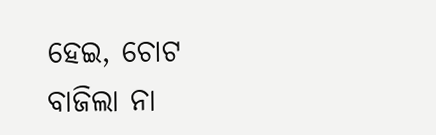ହେଇ, ଚୋଟ ବାଜିଲା ନା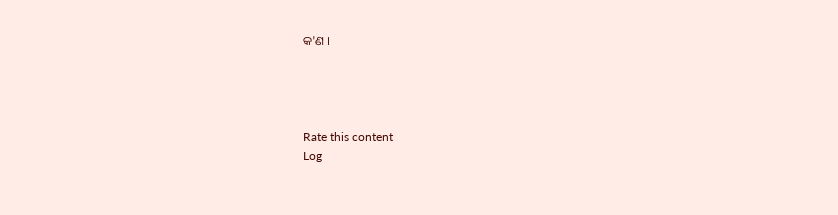କ'ଣ ।




Rate this content
Log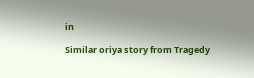in

Similar oriya story from Tragedy